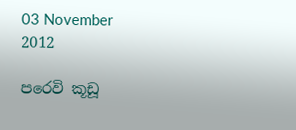03 November 2012

පරෙවි කූඩූ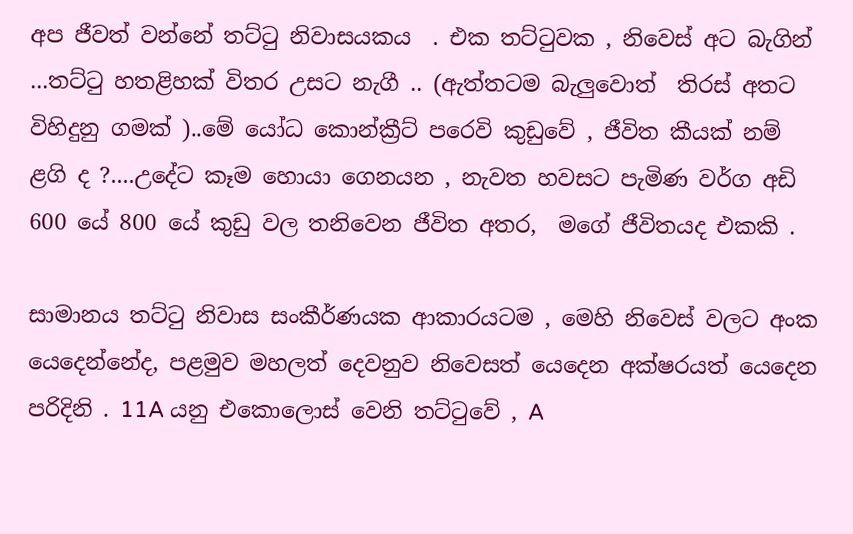අප ජීවත් වන්නේ තට්ටු නිවාසයකය  . එක තට්ටුවක , නිවෙස් අට බැගින් ...තට්ටු හතළිහක් විතර උසට නැගී .. (ඇත්තටම බැලුවොත්  තිරස් අතට විහිදුනු ගමක් )..මේ යෝධ කොන්ක්‍රීට් පරෙවි කුඩුවේ , ජීවිත කීයක් නම්  ළගි ද ?....උදේට කෑම හොයා ගෙනයන , නැවත හවසට පැමිණ වර්ග අඩි 600 යේ 800 යේ කුඩු වල තනිවෙන ජීවිත අතර,  මගේ ජීවිතයද එකකි .

සාමානය තට්ටු නිවාස සංකීර්ණයක ආකාරයටම , මෙහි නිවෙස් වලට අංක යෙදෙන්නේද, පළමුව මහලත් දෙවනුව නිවෙසත් යෙදෙන අක්ෂරයත් යෙදෙන පරිදිනි . 11A යනු එකොලොස් වෙනි තට්ටුවේ , A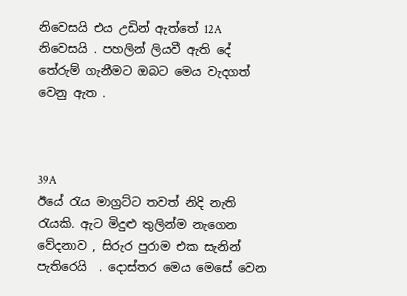නිවෙසයි එය උඩින් ඇත්තේ 12A නිවෙසයි . පහලින් ලියවී ඇති දේ තේරුම් ගැනීමට ඔබට මෙය වැදගත් වෙනු ඇත .



39A
ඊයේ රැය මාග්‍රට්ට තවත් නිදි නැති රැයකි. ඇට මිදුළු තුලින්ම නැගෙන වේදනාව , සිරුර පුරාම එක සැනින්
පැතිරෙයි  . දොස්තර මෙය මෙසේ වෙන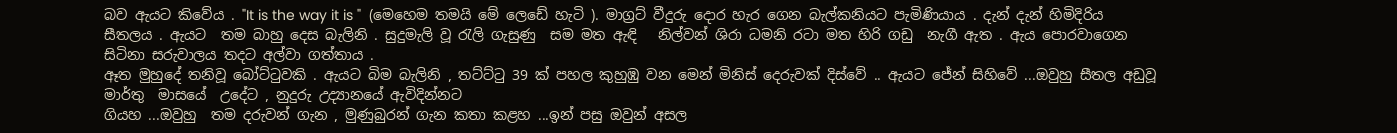බව ඇයට කිවේය . "It is the way it is "  (මෙහෙම තමයි මේ ලෙඩේ හැටි ). මාග්‍රට් වීදුරු දොර හැර ගෙන බැල්කනියට පැමිණියාය . දැන් දැන් හිමිදිරිය සීතලය . ඇයට  තම බාහු දෙස බැලිනි . සුදුමැලි වූ රැලි ගැසුණු  සම මත ඇඳි   නිල්වන් ශිරා ධමනි රටා මත හිරි ගඩු  නැගී ඇත . ඇය පොරවාගෙන සිටිනා සරුවාලය තදට අල්වා ගත්තාය .
ඈත මුහුදේ තනිවූ බෝට්ටුවකි . ඇයට බිම බැලිනි , තට්ට්ටු 39 ක් පහල කුහුඹු වන මෙන් මිනිස් දෙරුවක් දිස්වේ .. ඇයට ජේන් සිහිවේ ...ඔවුහු සීතල අඩුවූ මාර්තු  මාසයේ  උදේට , නුදුරු උද්‍යානයේ ඇවිදින්නට
ගියහ ...ඔවුහු  තම දරුවන් ගැන , මුණුබුරන් ගැන කතා කළහ ...ඉන් පසු ඔවුන් අසල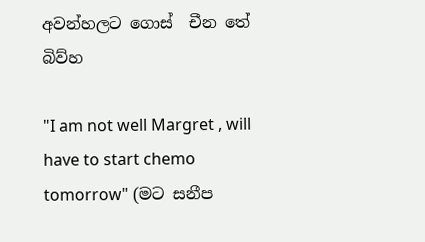අවන්හලට ගොස්  චීන තේ බිව්හ

"I am not well Margret , will have to start chemo tomorrow" (මට සනීප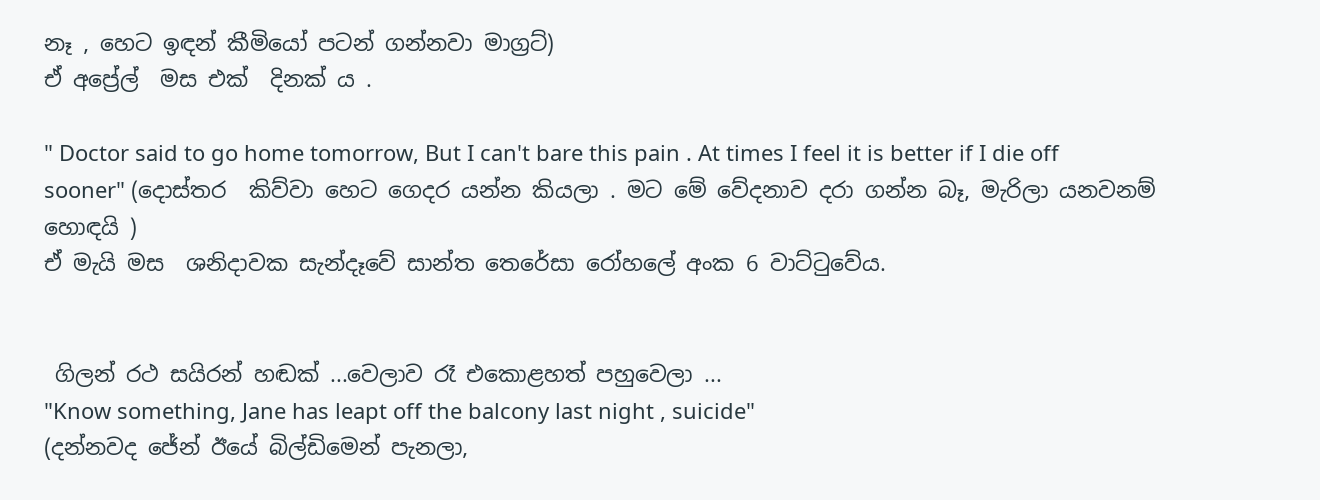නෑ , හෙට ඉඳන් කීමියෝ පටන් ගන්නවා මාග්‍රට්)
ඒ අප්‍රේල්  මස එක්  දිනක් ය .

" Doctor said to go home tomorrow, But I can't bare this pain . At times I feel it is better if I die off sooner" (දොස්තර  කිව්වා හෙට ගෙදර යන්න කියලා . මට මේ වේදනාව දරා ගන්න බෑ, මැරිලා යනවනම්  හොඳයි )
ඒ මැයි මස  ශනිදාවක සැන්දෑවේ සාන්ත තෙරේසා රෝහලේ අංක 6 වාට්ටුවේය.


 ගිලන් රථ සයිරන් හඬක් ...වෙලාව රෑ එකොළහත් පහුවෙලා ...
"Know something, Jane has leapt off the balcony last night , suicide"
(දන්නවද ජේන් ඊයේ බිල්ඩිමෙන් පැනලා,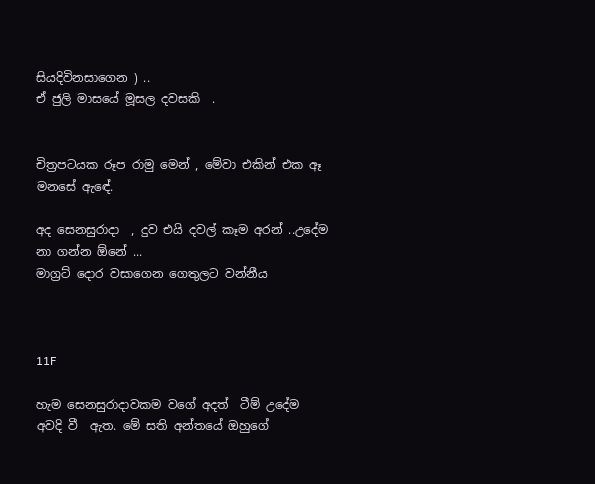සියදිවිනසාගෙන ) ..
ඒ ජුලි මාසයේ මූසල දවසකි  .


චිත්‍රපටයක රූප රාමු මෙන් , මේවා එකින් එක ඈ  මනසේ ඇඳේ.

අද සෙනසුරාදා  , දුව එයි දවල් කෑම අරන් ..උදේම නා ගන්න ඕනේ ...
මාග්‍රට් දොර වසාගෙන ගෙතුලට වන්නීය



11F

හැම සෙනසුරාදාවකම වගේ අදත්  ටීම් උදේම අවදි වී  ඇත. මේ සති අන්තයේ ඔහුගේ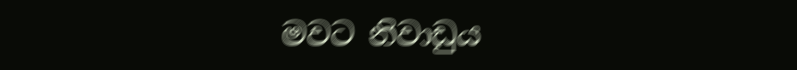මවට නිවාඩුය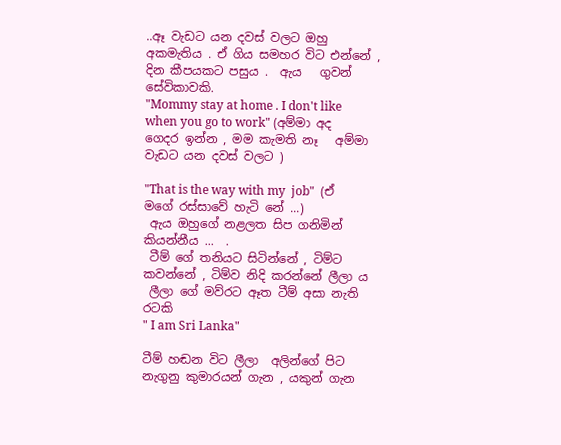..ඈ වැඩට යන දවස් වලට ඔහු අකමැතිය . ඒ ගිය සමහර විට එන්නේ , දින කීපයකට පසුය .  ඇය   ගුවන් සේවිකාවකි.
"Mommy stay at home . I don't like when you go to work" (අම්මා අද ගෙදර ඉන්න , මම කැමති නෑ   අම්මා වැඩට යන දවස් වලට )

"That is the way with my  job"  (ඒ මගේ රස්සාවේ හැටි නේ ...)
 ඇය ඔහුගේ නළලත සිප ගනිමින් කියන්නීය ...  .
 ටීම් ගේ තනියට සිටින්නේ , ටිම්ට කවන්නේ , ටිම්ව නිදි කරන්නේ ලීලා ය
 ලීලා ගේ මව්රට ඈත ටීම් අසා නැති රටකි
" I am Sri Lanka"

ටීම් හඬන විට ලීලා  අලින්ගේ පිට නැගුනු කුමාරයන් ගැන , යකුන් ගැන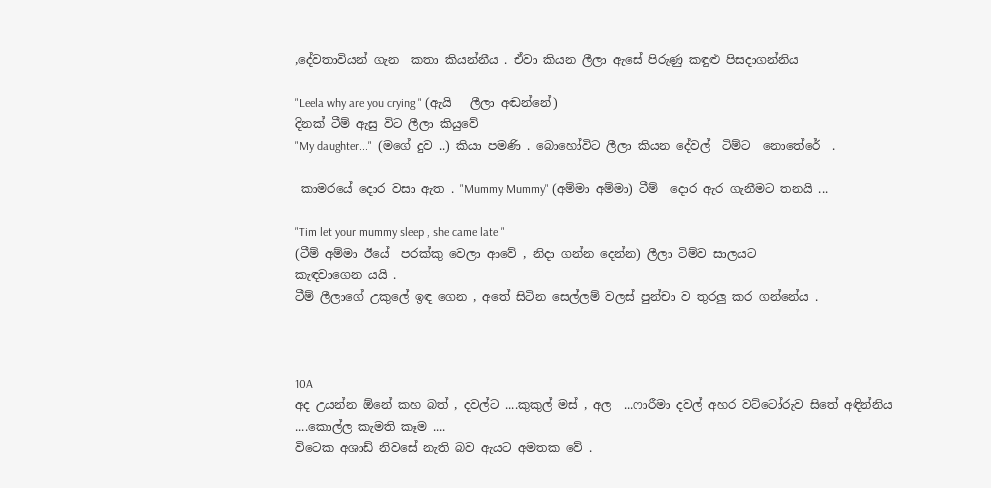,දේවතාවියන් ගැන  කතා කියන්නීය . ඒවා කියන ලීලා ඇසේ පිරුණු කඳුළු පිසදාගන්නිය

"Leela why are you crying " (ඇයි   ලීලා අඬන්නේ)
දිනක් ටීම් ඇසු විට ලීලා කියුවේ
"My daughter..."  (මගේ දුව ..) කියා පමණි . බොහෝවිට ලීලා කියන දේවල්  ටිම්ට  නොතේරේ  .

 කාමරයේ දොර වසා ඇත . "Mummy Mummy" (අම්මා අම්මා) ටීම්  දොර ඇර ගැනීමට තනයි ...

"Tim let your mummy sleep , she came late "
(ටීම් අම්මා ඊයේ  පරක්කු වෙලා ආවේ , නිදා ගන්න දෙන්න) ලීලා ටිම්ව සාලයට
කැඳවාගෙන යයි .
ටීම් ලීලාගේ උකුලේ ඉඳ ගෙන , අතේ සිටින සෙල්ලම් වලස් පුන්චා ව තුරලු කර ගන්නේය .



10A
අද උයන්න ඕනේ කහ බත් , දවල්ට ....කුකුල් මස් , අල  ...ෆාරීමා දවල් අහර වට්ටෝරුව සිතේ අඳින්නිය ....කොල්ල කැමති කෑම ....
විටෙක අශාඩ් නිවසේ නැති බව ඇයට අමතක වේ .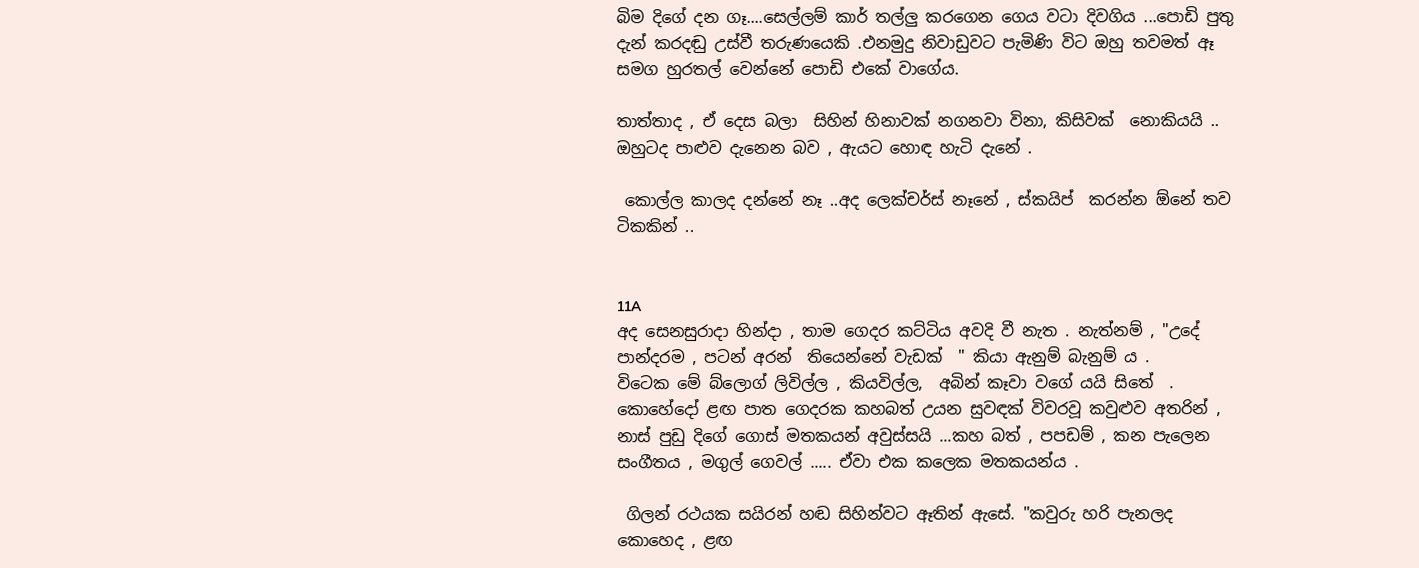බිම දිගේ දන ගෑ....සෙල්ලම් කාර් තල්ලු කරගෙන ගෙය වටා දිවගිය ...පොඩි පුතු  දැන් කරදඬු උස්වී තරුණයෙකි .එනමුදු නිවාඩුවට පැමිණි විට ඔහු තවමත් ඈ සමග හුරතල් වෙන්නේ පොඩි එකේ වාගේය.

තාත්තාද , ඒ දෙස බලා  සිහින් හිනාවක් නගනවා විනා, කිසිවක්  නොකියයි .. ඔහුටද පාළුව දැනෙන බව , ඇයට හොඳ හැටි දැනේ .

 කොල්ල කාලද දන්නේ නෑ ..අද ලෙක්චර්ස් නෑනේ , ස්කයිප්  කරන්න ඕනේ තව ටිකකින් ..


11A
අද සෙනසුරාදා හින්දා , තාම ගෙදර කට්ටිය අවදි වී නැත . නැත්නම් , "උදේ පාන්දරම , පටන් අරන්  තියෙන්නේ වැඩක්  " කියා ඇනුම් බැනුම් ය .
විටෙක මේ බ්ලොග් ලිවිල්ල , කියවිල්ල,  අබින් කෑවා වගේ යයි සිතේ  .
කොහේදෝ ළඟ පාත ගෙදරක කහබත් උයන සුවඳක් විවරවූ කවුළුව අතරින් , නාස් පුඩු දිගේ ගොස් මතකයන් අවුස්සයි ...කහ බත් , පපඩම් , කන පැලෙන සංගීතය , මගුල් ගෙවල් ..... ඒවා එක කලෙක මතකයන්ය .

 ගිලන් රථයක සයිරන් හඬ සිහින්වට ඈතින් ඇසේ. "කවුරු හරි පැනලද කොහෙද , ළඟ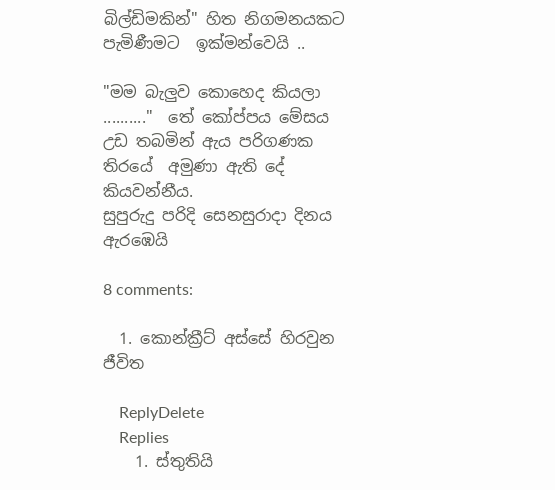බිල්ඩිමකින්" හිත නිගමනයකට පැමිණීමට  ඉක්මන්වෙයි ..

"මම බැලුව කොහෙද කියලා .........."  තේ කෝප්පය මේසය උඩ තබමින් ඇය පරිගණක  තිරයේ  අමුණා ඇති දේ කියවන්නීය.
සුපුරුදු පරිදි සෙනසුරාදා දිනය ඇරඹෙයි

8 comments:

  1. කොන්ක්‍රීට් අස්සේ හිරවුන ජීවිත

    ReplyDelete
    Replies
    1. ස්තුතියි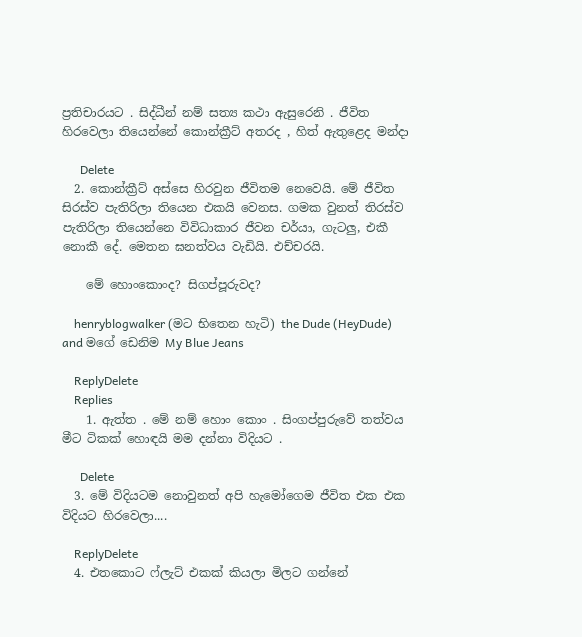ප්‍රතිචාරයට . සිද්ධීන් නම් සත්‍ය කථා ඇසුරෙනි . ජීවිත හිරවෙලා තියෙන්නේ කොන්ක්‍රීට් අතරද , හිත් ඇතුළෙද මන්දා

      Delete
  2. කොන්ක්‍රීට් අස්සෙ හිරවුන ජීවිතම නෙවෙයි. මේ ජීවිත සිරස්ව පැතිරිලා තියෙන එකයි වෙනස. ගමක වුනත් තිරස්ව පැතිරිලා තියෙන්නෙ විවිධාකාර ජීවන චර්යා, ගැටලු, එකී නොකී දේ. මෙතන ඝනත්වය වැඩියි. එච්චරයි.

    මේ හොංකොංද? සිගප්පූරුවද?

    henryblogwalker (මට භිතෙන හැටි) the Dude (HeyDude) and මගේ ඩෙනිම My Blue Jeans

    ReplyDelete
    Replies
    1. ඇත්ත . මේ නම් හොං කොං . සිංගප්පුරුවේ තත්වය මීට ටිකක් හොඳයි මම දන්නා විදියට .

      Delete
  3. මේ විදියටම නොවුනත් අපි හැමෝගෙම ජීවිත එක එක විදියට හිරවෙලා....

    ReplyDelete
  4. එතකොට ෆ්ලැට් එකක් කියලා මිලට ගන්නේ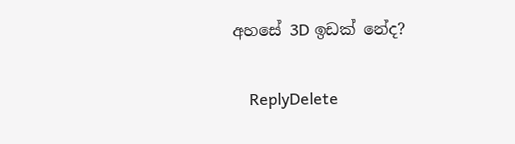අහසේ 3D ඉඩක් නේද?

    ReplyDelete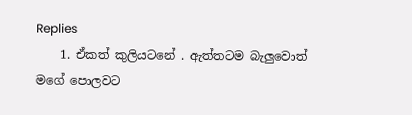Replies
    1. ඒකත් කුලියටනේ . ඇත්තටම බැලුවොත් මගේ පොලවට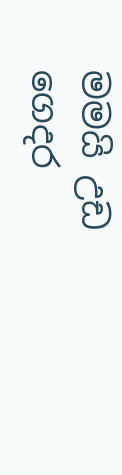මමයි උඩ ගෙදර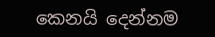කෙනයි දෙන්නම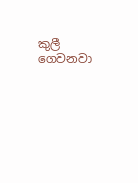කුලී ගෙවනවා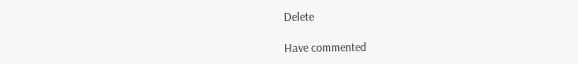Delete

Have commented